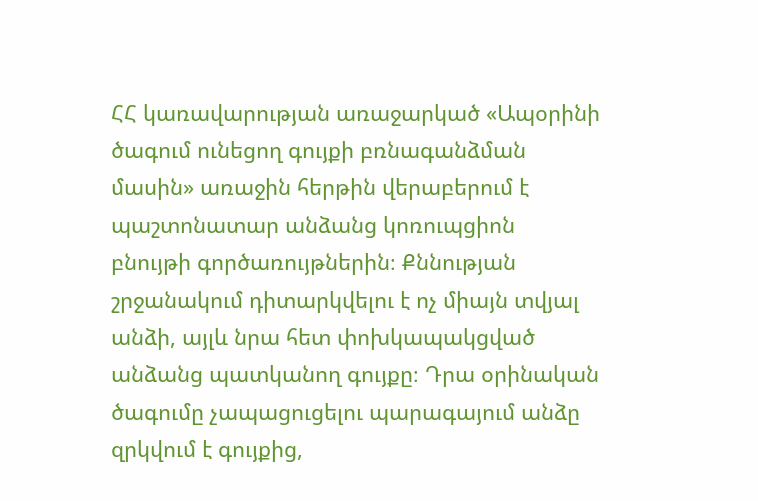ՀՀ կառավարության առաջարկած «Ապօրինի ծագում ունեցող գույքի բռնագանձման մասին» առաջին հերթին վերաբերում է պաշտոնատար անձանց կոռուպցիոն բնույթի գործառույթներին։ Քննության շրջանակում դիտարկվելու է ոչ միայն տվյալ անձի, այլև նրա հետ փոխկապակցված անձանց պատկանող գույքը։ Դրա օրինական ծագումը չապացուցելու պարագայում անձը զրկվում է գույքից,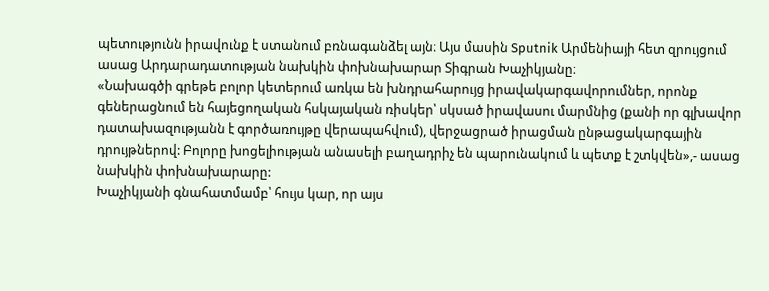պետությունն իրավունք է ստանում բռնագանձել այն։ Այս մասին Sputnik Արմենիայի հետ զրույցում ասաց Արդարադատության նախկին փոխնախարար Տիգրան Խաչիկյանը։
«Նախագծի գրեթե բոլոր կետերում առկա են խնդրահարույց իրավակարգավորումներ, որոնք գեներացնում են հայեցողական հսկայական ռիսկեր՝ սկսած իրավասու մարմնից (քանի որ գլխավոր դատախազությանն է գործառույթը վերապահվում), վերջացրած իրացման ընթացակարգային դրույթներով: Բոլորը խոցելիության անասելի բաղադրիչ են պարունակում և պետք է շտկվեն»,- ասաց նախկին փոխնախարարը:
Խաչիկյանի գնահատմամբ՝ հույս կար, որ այս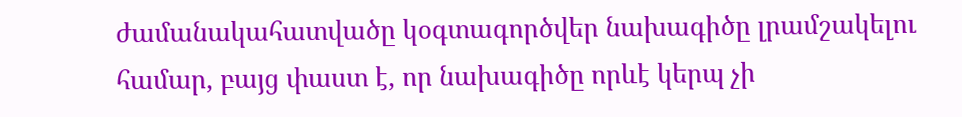ժամանակահատվածը կօգտագործվեր նախագիծը լրամշակելու համար, բայց փաստ է, որ նախագիծը որևէ կերպ չի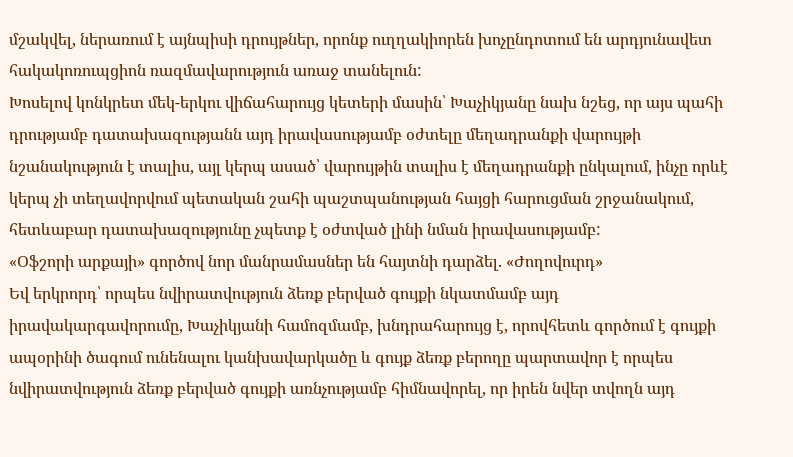մշակվել, ներառում է այնպիսի դրույթներ, որոնք ուղղակիորեն խոչընդոտում են արդյունավետ հակակոռուպցիոն ռազմավարություն առաջ տանելուն:
Խոսելով կոնկրետ մեկ-երկու վիճահարույց կետերի մասին՝ Խաչիկյանը նախ նշեց, որ այս պահի դրությամբ դատախազությանն այդ իրավասությամբ օժտելը մեղադրանքի վարույթի նշանակություն է տալիս, այլ կերպ ասած՝ վարույթին տալիս է մեղադրանքի ընկալում, ինչը որևէ կերպ չի տեղավորվում պետական շահի պաշտպանության հայցի հարուցման շրջանակում, հետևաբար դատախազությունը չպետք է օժտված լինի նման իրավասությամբ:
«Օֆշորի արքայի» գործով նոր մանրամասներ են հայտնի դարձել. «Ժողովուրդ»
Եվ երկրորդ՝ որպես նվիրատվություն ձեռք բերված գույքի նկատմամբ այդ իրավակարգավորումը, Խաչիկյանի համոզմամբ, խնդրահարույց է, որովհետև գործում է գույքի ապօրինի ծագում ունենալու կանխավարկածը և գույք ձեռք բերողը պարտավոր է որպես նվիրատվություն ձեռք բերված գույքի առնչությամբ հիմնավորել, որ իրեն նվեր տվողն այդ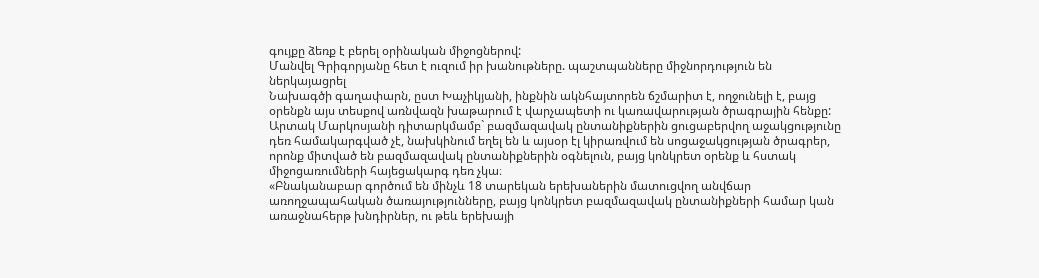գույքը ձեռք է բերել օրինական միջոցներով:
Մանվել Գրիգորյանը հետ է ուզում իր խանութները. պաշտպանները միջնորդություն են ներկայացրել
Նախագծի գաղափարն, ըստ Խաչիկյանի, ինքնին ակնհայտորեն ճշմարիտ է, ողջունելի է, բայց օրենքն այս տեսքով առնվազն խաթարում է վարչապետի ու կառավարության ծրագրային հենքը:
Արտակ Մարկոսյանի դիտարկմամբ` բազմազավակ ընտանիքներին ցուցաբերվող աջակցությունը դեռ համակարգված չէ, նախկինում եղել են և այսօր էլ կիրառվում են սոցաջակցության ծրագրեր, որոնք միտված են բազմազավակ ընտանիքներին օգնելուն, բայց կոնկրետ օրենք և հստակ միջոցառումների հայեցակարգ դեռ չկա։
«Բնականաբար գործում են մինչև 18 տարեկան երեխաներին մատուցվող անվճար առողջապահական ծառայությունները, բայց կոնկրետ բազմազավակ ընտանիքների համար կան առաջնահերթ խնդիրներ, ու թեև երեխայի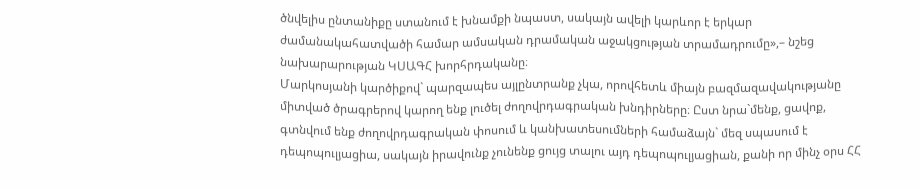ծնվելիս ընտանիքը ստանում է խնամքի նպաստ, սակայն ավելի կարևոր է երկար ժամանակահատվածի համար ամսական դրամական աջակցության տրամադրումը»,– նշեց նախարարության ԿՍԱԳՀ խորհրդականը։
Մարկոսյանի կարծիքով` պարզապես այլընտրանք չկա, որովհետև միայն բազմազավակությանը միտված ծրագրերով կարող ենք լուծել ժողովրդագրական խնդիրները։ Ըստ նրա`մենք, ցավոք, գտնվում ենք ժողովրդագրական փոսում և կանխատեսումների համաձայն` մեզ սպասում է դեպոպուլյացիա, սակայն իրավունք չունենք ցույց տալու այդ դեպոպուլյացիան, քանի որ մինչ օրս ՀՀ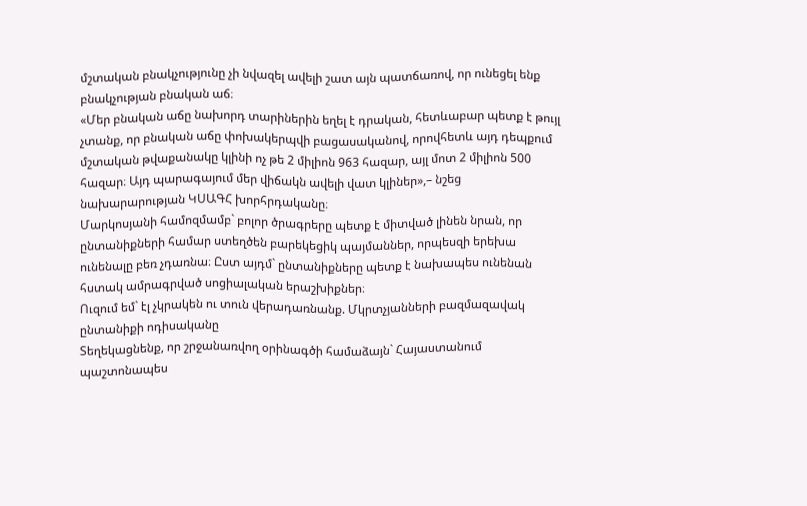մշտական բնակչությունը չի նվազել ավելի շատ այն պատճառով, որ ունեցել ենք բնակչության բնական աճ։
«Մեր բնական աճը նախորդ տարիներին եղել է դրական, հետևաբար պետք է թույլ չտանք, որ բնական աճը փոխակերպվի բացասականով, որովհետև այդ դեպքում մշտական թվաքանակը կլինի ոչ թե 2 միլիոն 963 հազար, այլ մոտ 2 միլիոն 500 հազար։ Այդ պարագայում մեր վիճակն ավելի վատ կլիներ»,– նշեց նախարարության ԿՍԱԳՀ խորհրդականը։
Մարկոսյանի համոզմամբ` բոլոր ծրագրերը պետք է միտված լինեն նրան, որ ընտանիքների համար ստեղծեն բարեկեցիկ պայմաններ, որպեսզի երեխա ունենալը բեռ չդառնա։ Ըստ այդմ` ընտանիքները պետք է նախապես ունենան հստակ ամրագրված սոցիալական երաշխիքներ։
Ուզում եմ` էլ չկրակեն ու տուն վերադառնանք. Մկրտչյանների բազմազավակ ընտանիքի ոդիսականը
Տեղեկացնենք, որ շրջանառվող օրինագծի համաձայն` Հայաստանում պաշտոնապես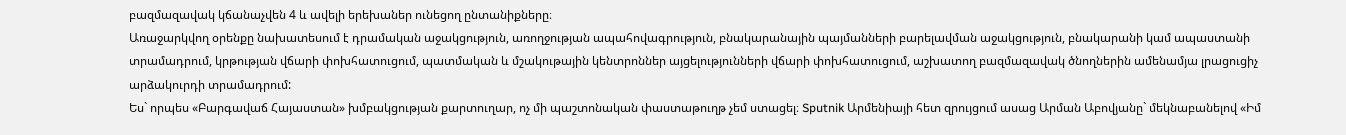բազմազավակ կճանաչվեն 4 և ավելի երեխաներ ունեցող ընտանիքները։
Առաջարկվող օրենքը նախատեսում է դրամական աջակցություն, առողջության ապահովագրություն, բնակարանային պայմանների բարելավման աջակցություն, բնակարանի կամ ապաստանի տրամադրում, կրթության վճարի փոխհատուցում, պատմական և մշակութային կենտրոններ այցելությունների վճարի փոխհատուցում, աշխատող բազմազավակ ծնողներին ամենամյա լրացուցիչ արձակուրդի տրամադրում:
Ես` որպես «Բարգավաճ Հայաստան» խմբակցության քարտուղար, ոչ մի պաշտոնական փաստաթուղթ չեմ ստացել։ Sputnik Արմենիայի հետ զրույցում ասաց Արման Աբովյանը` մեկնաբանելով «Իմ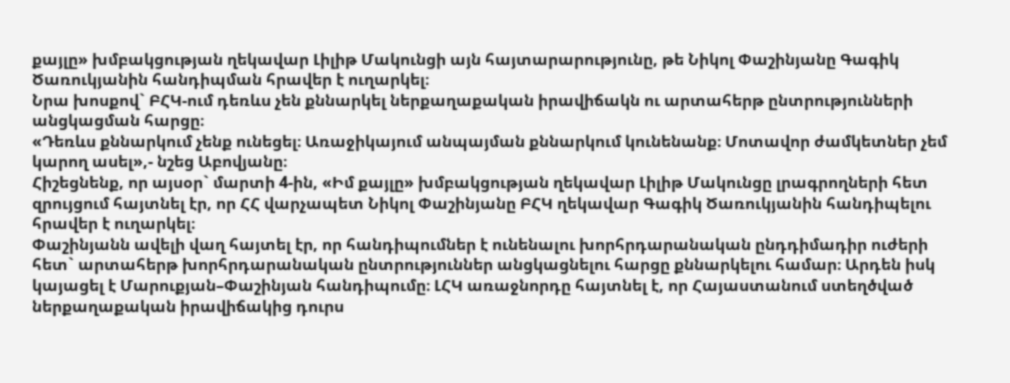քայլը» խմբակցության ղեկավար Լիլիթ Մակունցի այն հայտարարությունը, թե Նիկոլ Փաշինյանը Գագիկ Ծառուկյանին հանդիպման հրավեր է ուղարկել։
Նրա խոսքով` ԲՀԿ-ում դեռևս չեն քննարկել ներքաղաքական իրավիճակն ու արտահերթ ընտրությունների անցկացման հարցը։
«Դեռևս քննարկում չենք ունեցել։ Առաջիկայում անպայման քննարկում կունենանք։ Մոտավոր ժամկետներ չեմ կարող ասել»,- նշեց Աբովյանը։
Հիշեցնենք, որ այսօր` մարտի 4-ին, «Իմ քայլը» խմբակցության ղեկավար Լիլիթ Մակունցը լրագրողների հետ զրույցում հայտնել էր, որ ՀՀ վարչապետ Նիկոլ Փաշինյանը ԲՀԿ ղեկավար Գագիկ Ծառուկյանին հանդիպելու հրավեր է ուղարկել։
Փաշինյանն ավելի վաղ հայտել էր, որ հանդիպումներ է ունենալու խորհրդարանական ընդդիմադիր ուժերի հետ` արտահերթ խորհրդարանական ընտրություններ անցկացնելու հարցը քննարկելու համար։ Արդեն իսկ կայացել է Մարուքյան–Փաշինյան հանդիպումը։ ԼՀԿ առաջնորդը հայտնել է, որ Հայաստանում ստեղծված ներքաղաքական իրավիճակից դուրս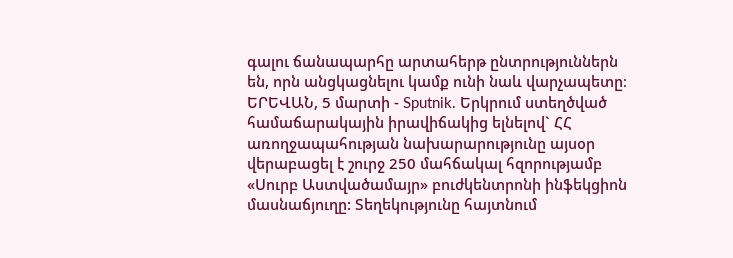գալու ճանապարհը արտահերթ ընտրություններն են, որն անցկացնելու կամք ունի նաև վարչապետը։
ԵՐԵՎԱՆ, 5 մարտի - Sputnik. Երկրում ստեղծված համաճարակային իրավիճակից ելնելով` ՀՀ առողջապահության նախարարությունը այսօր վերաբացել է շուրջ 250 մահճակալ հզորությամբ «Սուրբ Աստվածամայր» բուժկենտրոնի ինֆեկցիոն մասնաճյուղը: Տեղեկությունը հայտնում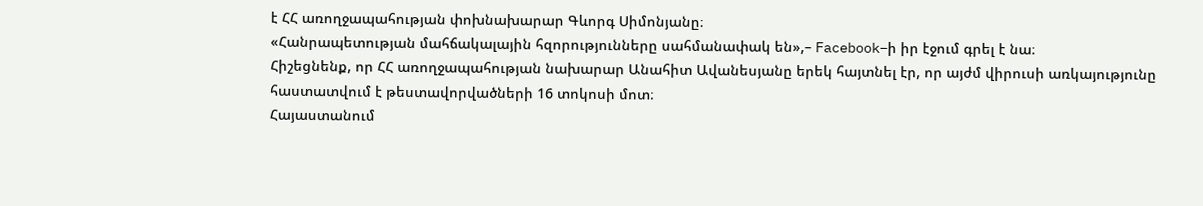է ՀՀ առողջապահության փոխնախարար Գևորգ Սիմոնյանը։
«Հանրապետության մահճակալային հզորությունները սահմանափակ են»,– Facebook–ի իր էջում գրել է նա։
Հիշեցնենք, որ ՀՀ առողջապահության նախարար Անահիտ Ավանեսյանը երեկ հայտնել էր, որ այժմ վիրուսի առկայությունը հաստատվում է թեստավորվածների 16 տոկոսի մոտ։
Հայաստանում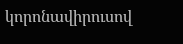կորոնավիրուսով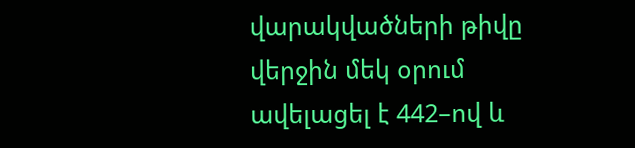վարակվածների թիվը վերջին մեկ օրում ավելացել է 442–ով և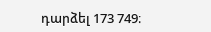դարձել 173 749։